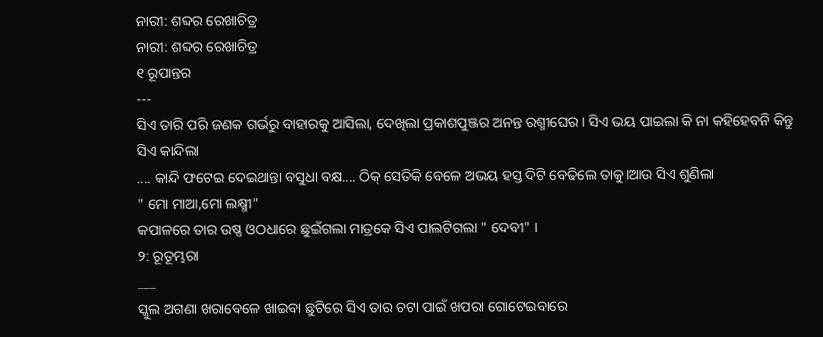ନାରୀ: ଶବ୍ଦର ରେଖାଚିତ୍ର
ନାରୀ: ଶବ୍ଦର ରେଖାଚିତ୍ର
୧ ରୂପାନ୍ତର
---
ସିଏ ତାରି ପରି ଜଣକ ଗର୍ଭରୁ ବାହାରକୁ ଆସିଲା, ଦେଖିଲା ପ୍ରକାଶପୁଞ୍ଜର ଅନନ୍ତ ରଶ୍ମୀଘେର। ସିଏ ଭୟ ପାଇଲା କି ନା କହିହେବନି କିନ୍ତୁ ସିଏ କାନ୍ଦିଲା
.... କାନ୍ଦି ଫଟେଇ ଦେଇଥାନ୍ତା ବସୁଧା ବକ୍ଷ.... ଠିକ୍ ସେତିକି ବେଳେ ଅଭୟ ହସ୍ତ ଦିଟି ବେଢିଲେ ତାକୁ।ଆଉ ସିଏ ଶୁଣିଲା
" ମୋ ମାଆ,ମୋ ଲକ୍ଷ୍ମୀ"
କପାଳରେ ତାର ଉଷ୍ଣ ଓଠଧାରେ ଛୁଇଁଗଲା ମାତ୍ରକେ ସିଏ ପାଲଟିଗଲା " ଦେବୀ" ।
୨: ରୂତୂମ୍ଭରା
___
ସ୍କୁଲ ଅଗଣା ଖରାବେଳେ ଖାଇବା ଛୁଟିରେ ସିଏ ତାର ଚଟା ପାଇଁ ଖପରା ଗୋଟେଇବାରେ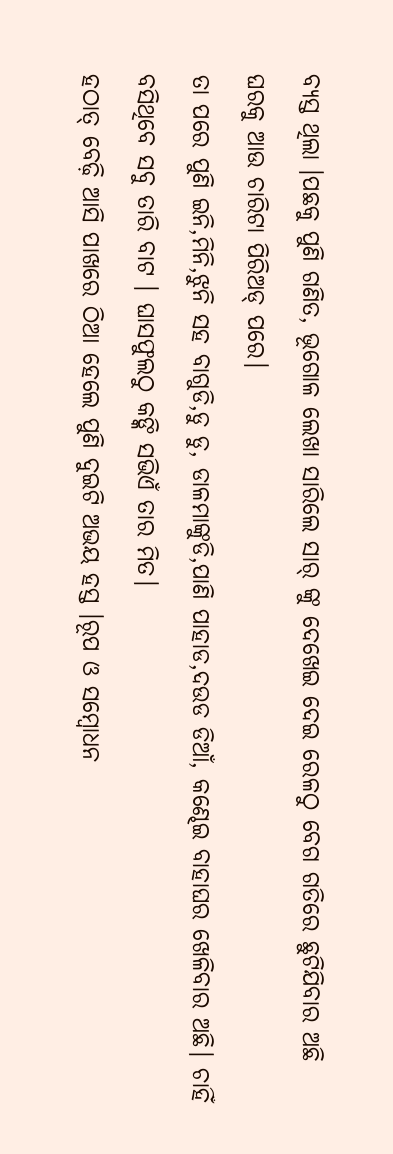ବ୍ୟସ୍ତ ଥିଲା ।ପଛକୁ ପୁଣି ଗଣିତ, ଭୂଗୋଳ ଲେଖା ସାରିଲେ ସାର୍ ଙ୍କୁ ଦେଖେଇ ଦେଇ ରେଳଠୁ ବେଗ ଗତିରେ ଛୁଟିଯିବାର ଅଛି ଘରକୁ ଆଉ ଚାରିଟା ପିରିଅଡ୍ ପରେ।
ତା ପରେ ପୁଣି ଇନି,ମିନି,ଝୁନି ସହ ବାଗୁଡି,ଡୁ ଡୁ, ଡାଳମାଙ୍କୁଡି,ପାଣି ପାହାଡ,ଦଉଡ ଡିଆଁ, କଣ୍ଢେଇ ବାହାଘର ଖେଳିବାର ଅଛି। ଚାହିଁ ବସିଥିବେ ସବୁ ତାରି ବାଟ । ଘାସଫୁଲଠୁ କଙ୍କି ସଭିଏଁ ତାର ମିତ।
ହଠାତ୍ ବେଢ଼ି ଆସି ପାଖରେ ଠିଆ ହେଲେ ପୁଣି ଦୁଇଟି ଅଭୟ ହସ୍ତ ।ରୂପ ଓ ସମ୍ବୋଧନ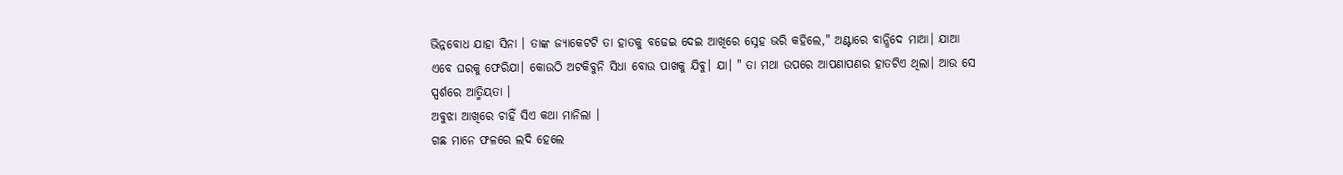ଭିନ୍ନବୋଧ ଯାହା ସିନା । ତାଙ୍କ ଜ୍ୟାକେଟଟି ତା ହାତକୁ ବଢେଇ ଦେଇ ଆଖିରେ ସ୍ନେହ ଭରି କହିଲେ," ଅଣ୍ଟାରେ ବାନ୍ଧିଦେ ମାଆ। ଯାଆ ଏବେ ଘରକୁ ଫେରିଯା। କୋଉଠି ଅଟକିବୁନି ସିଧା ବୋଉ ପାଖକୁ ଯିବୁ। ଯା। " ତା ମଥା ଉପରେ ଆପଣାପଣର ହାତଟିଏ ଥିଲା। ଆଉ ସେ ସ୍ପର୍ଶରେ ଆତ୍ମିୟତା ।
ଅବୁଝା ଆଖିରେ ଚାହିଁ ସିଏ କଥା ମାନିଲା ।
ଗଛ ମାନେ ଫଳରେ ଲଦି ହେଲେ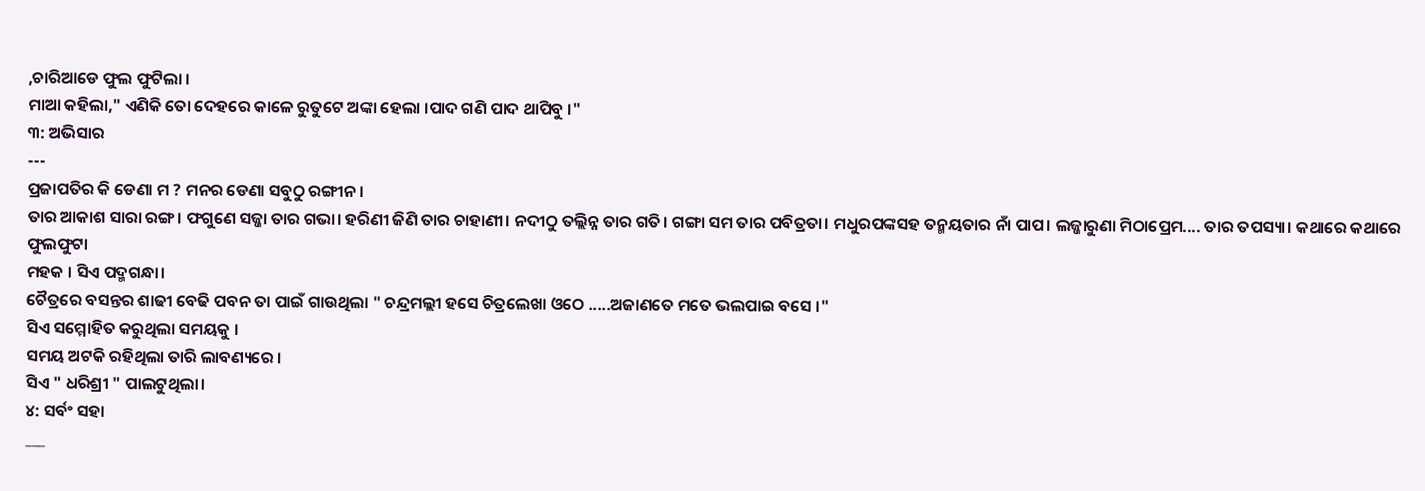,ଚାରିଆଡେ ଫୁଲ ଫୁଟିଲା ।
ମାଆ କହିଲା," ଏଣିକି ତୋ ଦେହରେ କାଳେ ରୁତୁଟେ ଅଙ୍କା ହେଲା ।ପାଦ ଗଣି ପାଦ ଥାପିବୁ ।"
୩: ଅଭିସାର
---
ପ୍ରଜାପତିର କି ଡେଣା ମ ? ମନର ଡେଣା ସବୁଠୁ ରଙ୍ଗୀନ।
ତାର ଆକାଶ ସାରା ରଙ୍ଗ। ଫଗୁଣେ ସଜ୍ଜା ତାର ଗଭା। ହରିଣୀ ଜିଣି ତାର ଚାହାଣୀ। ନଦୀଠୁ ତଲ୍ଲିନ୍ନ ତାର ଗତି। ଗଙ୍ଗା ସମ ତାର ପବିତ୍ରତା। ମଧୁରପଙ୍କସହ ତନ୍ମୟତାର ନାଁ ପାପ। ଲଜ୍ଜାରୁଣା ମିଠାପ୍ରେମ.... ତାର ତପସ୍ୟା। କଥାରେ କଥାରେ ଫୁଲଫୁଟା
ମହକ । ସିଏ ପଦ୍ମଗନ୍ଧା।
ଚୈତ୍ରରେ ବସନ୍ତର ଶାଢୀ ବେଢି ପବନ ତା ପାଇଁ ଗାଉଥିଲା " ଚନ୍ଦ୍ରମଲ୍ଲୀ ହସେ ଚିତ୍ରଲେଖା ଓଠେ .....ଅଜାଣତେ ମତେ ଭଲପାଇ ବସେ ।"
ସିଏ ସମ୍ମୋହିତ କରୁଥିଲା ସମୟକୁ ।
ସମୟ ଅଟକି ରହିଥିଲା ତାରି ଲାବଣ୍ୟରେ ।
ସିଏ " ଧରିଶ୍ରୀ " ପାଲଟୁଥିଲା।
୪: ସର୍ବଂ ସହା
___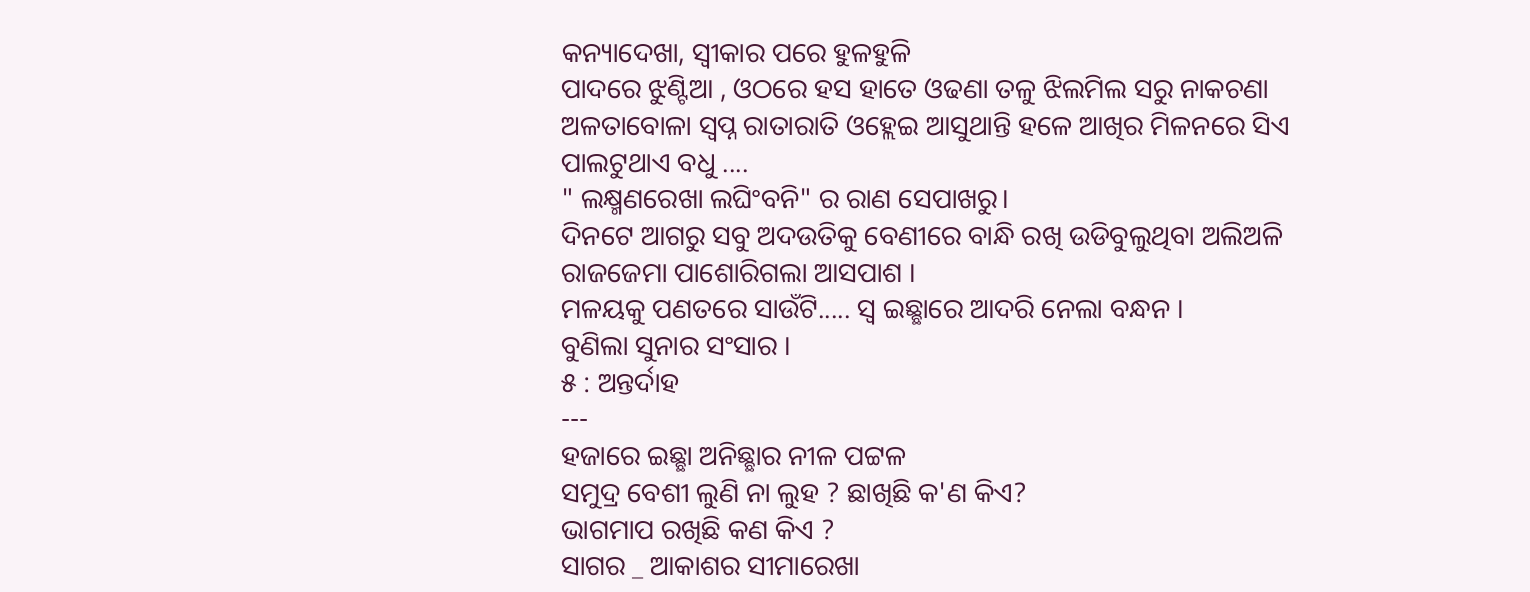କନ୍ୟାଦେଖା, ସ୍ବୀକାର ପରେ ହୁଳହୁଳି
ପାଦରେ ଝୁଣ୍ଟିଆ , ଓଠରେ ହସ ହାତେ ଓଢଣା ତଳୁ ଝିଲମିଲ ସରୁ ନାକଚଣା ଅଳତାବୋଳା ସ୍ବପ୍ନ ରାତାରାତି ଓହ୍ଲେଇ ଆସୁଥାନ୍ତି ହଳେ ଆଖିର ମିଳନରେ ସିଏ ପାଲଟୁଥାଏ ବଧୁ ....
" ଲକ୍ଷ୍ମଣରେଖା ଲଘିଂବନି" ର ରାଣ ସେପାଖରୁ।
ଦିନଟେ ଆଗରୁ ସବୁ ଅଦଉତିକୁ ବେଣୀରେ ବାନ୍ଧି ରଖି ଉଡିବୁଲୁଥିବା ଅଲିଅଳି ରାଜଜେମା ପାଶୋରିଗଲା ଆସପାଶ ।
ମଳୟକୁ ପଣତରେ ସାଉଁଟି..... ସ୍ବ ଇଛ୍ଛାରେ ଆଦରି ନେଲା ବନ୍ଧନ ।
ବୁଣିଲା ସୁନାର ସଂସାର ।
୫ : ଅନ୍ତର୍ଦାହ
---
ହଜାରେ ଇଛ୍ଛା ଅନିଛ୍ଛାର ନୀଳ ପଟ୍ଟଳ
ସମୁଦ୍ର ବେଶୀ ଲୁଣି ନା ଲୁହ ? ଛାଖିଛି କ'ଣ କିଏ?
ଭାଗମାପ ରଖିଛି କଣ କିଏ ?
ସାଗର _ ଆକାଶର ସୀମାରେଖା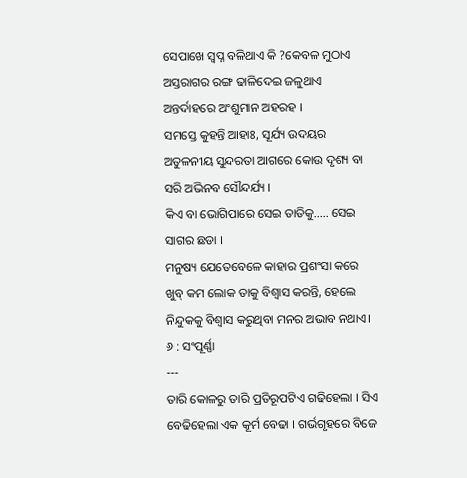ସେପାଖେ ସ୍ବପ୍ନ ବଳିଥାଏ କି ?କେବଳ ମୁଠାଏ ଅସ୍ତରାଗର ରଙ୍ଗ ଢାଳିଦେଇ ଜଳୁଥାଏ ଅନ୍ତର୍ଦାହରେ ଅଂଶୁମାନ ଅହରହ ।
ସମସ୍ତେ କୁହନ୍ତି ଆହାଃ, ସୂର୍ଯ୍ୟ ଉଦୟର ଅତୁଳନୀୟ ସୁନ୍ଦରତା ଆଗରେ କୋଉ ଦୃଶ୍ୟ ବା ସରି ଅଭିନବ ସୌନ୍ଦର୍ଯ୍ୟ ।
କିଏ ବା ଭୋଗିପାରେ ସେଇ ତାତିକୁ..... ସେଇ ସାଗର ଛଡା ।
ମନୁଷ୍ୟ ଯେତେବେଳେ କାହାର ପ୍ରଶଂସା କରେ ଖୁବ୍ କମ ଲୋକ ତାକୁ ବିଶ୍ବାସ କରନ୍ତି, ହେଲେ ନିନ୍ଦୁକକୁ ବିଶ୍ବାସ କରୁଥିବା ମନର ଅଭାବ ନଥାଏ।
୬ : ସଂପୂର୍ଣ୍ଣା
---
ତାରି କୋଳରୁ ତାରି ପ୍ରତିରୂପଟିଏ ଗଢିହେଲା । ସିଏ ବେଢିହେଲା ଏକ କୂର୍ମ ବେଢା । ଗର୍ଭଗୃହରେ ବିଜେ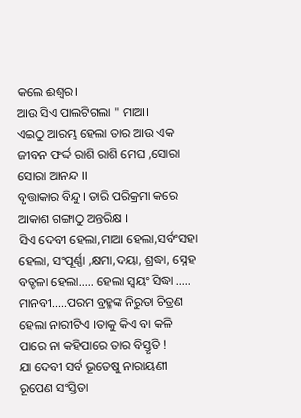କଲେ ଈଶ୍ୱର।
ଆଉ ସିଏ ପାଲଟିଗଲା " ମାଆ।
ଏଇଠୁ ଆରମ୍ଭ ହେଲା ତାର ଆଉ ଏକ ଜୀବନ ଫର୍ଦ୍ଦ ରାଶି ରାଶି ମେଘ ,ସୋରା ସୋରା ଆନନ୍ଦ ।।
ବୃତ୍ତାକାର ବିନ୍ଦୁ। ତାରି ପରିକ୍ରମା କରେ ଆକାଶ ଗଙ୍ଗାଠୁ ଅନ୍ତରିକ୍ଷ ।
ସିଏ ଦେବୀ ହେଲା,ମାଆ ହେଲା,ସର୍ବଂସହା ହେଲା, ସଂପୂର୍ଣ୍ଣା ,କ୍ଷମା,ଦୟା, ଶ୍ରଦ୍ଧା, ସ୍ନେହ ବତ୍ଚଳା ହେଲା..... ହେଲା ସ୍ବୟଂ ସିଦ୍ଧା ..... ମାନବୀ.....ପରମ ବ୍ରହ୍ମଙ୍କ ନିରୁତା ଚିତ୍ରଣ ହେଲା ନାରୀଟିଏ ।ତାକୁ କିଏ ବା କଳି ପାରେ ନା କହିପାରେ ତାର ବିସ୍ତୃତି !
ଯା ଦେବୀ ସର୍ବ ଭୂତେଷୁ ନାରାୟଣୀ ରୂପେଣ ସଂସ୍ତିତା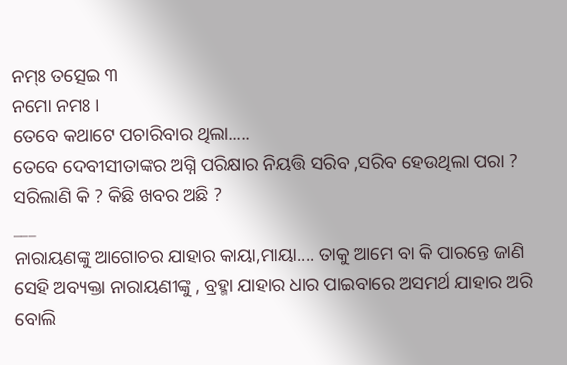ନମ୍ଃ ତତ୍ସେଇ ୩
ନମୋ ନମଃ ।
ତେବେ କଥାଟେ ପଚାରିବାର ଥିଲା.....
ତେବେ ଦେବୀସୀତାଙ୍କର ଅଗ୍ନି ପରିକ୍ଷାର ନିୟତ୍ତି ସରିବ ,ସରିବ ହେଉଥିଲା ପରା ? ସରିଲାଣି କି ? କିଛି ଖବର ଅଛି ?
___
ନାରାୟଣଙ୍କୁ ଆଗୋଚର ଯାହାର କାୟା,ମାୟା.... ତାକୁ ଆମେ ବା କି ପାରନ୍ତେ ଜାଣି ସେହି ଅବ୍ୟକ୍ତା ନାରାୟଣୀଙ୍କୁ , ବ୍ରହ୍ମା ଯାହାର ଧାର ପାଇବାରେ ଅସମର୍ଥ ଯାହାର ଅରି ବୋଲି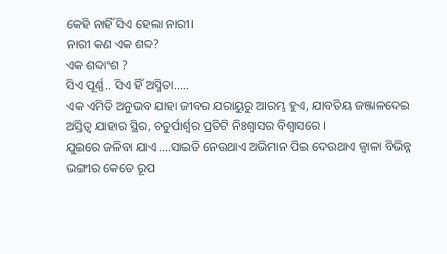କେହି ନାହିଁ ସିଏ ହେଲା ନାରୀ।
ନାରୀ କଣ ଏକ ଶବ୍ଦ?
ଏକ ଶବ୍ଦାଂଶ ?
ସିଏ ପୂର୍ଣ୍ଣ.. ସିଏ ହିଁ ଅସ୍ମିତା.....
ଏକ ଏମିତି ଅନୁଭବ ଯାହା ଜୀବର ଯରାୟୁରୁ ଆରମ୍ଭ ହୁଏ, ଯାବତିୟ ଜଞ୍ଜାଳଦେଇ ଅସ୍ତିତ୍ବ ଯାହାର ସ୍ଥିର, ଚତୁର୍ପାର୍ଶ୍ବର ପ୍ରତିଟି ନିଃଶ୍ବାସର ବିଶ୍ବାସରେ ।
ଯୁଇରେ ଜଳିବା ଯାଏ ....ସାଇତି ନେଉଥାଏ ଅଭିମାନ ପିଇ ଦେଉଥାଏ ଜ୍ବାଳା ବିଭିନ୍ନ ଭଙ୍ଗୀର କେତେ ରୂପ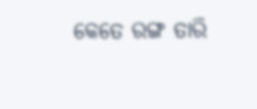କେତେ ରଙ୍ଗ ତାରି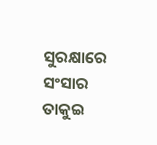ସୁରକ୍ଷାରେ ସଂସାର ତାକୁଇ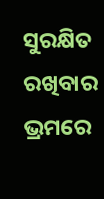ସୁରକ୍ଷିତ ରଖିବାର ଭ୍ରମରେ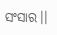ସଂସାର।।